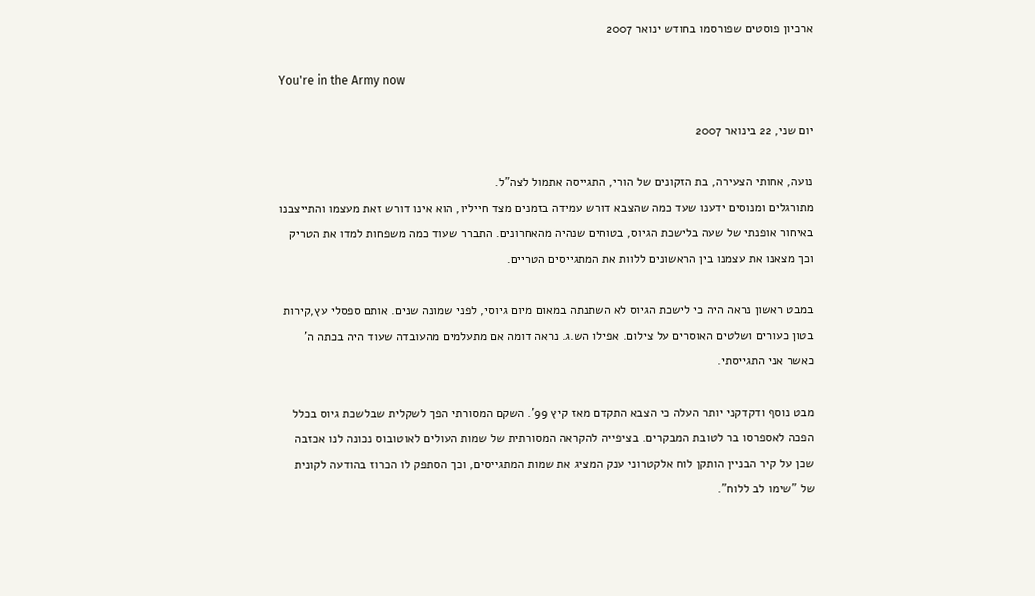ארכיון פוסטים שפורסמו בחודש ינואר 2007

You're in the Army now

יום שני, 22 בינואר 2007

נועה, אחותי הצעירה, בת הזקונים של הורי, התגייסה אתמול לצה"ל.
מתורגלים ומנוסים ידענו שעד כמה שהצבא דורש עמידה בזמנים מצד חייליו, הוא אינו דורש זאת מעצמו והתייצבנו באיחור אופנתי של שעה בלישכת הגיוס, בטוחים שנהיה מהאחרונים. התברר שעוד כמה משפחות למדו את הטריק וכך מצאנו את עצמנו בין הראשונים ללוות את המתגייסים הטריים.

במבט ראשון נראה היה כי לישכת הגיוס לא השתנתה במאום מיום גיוסי, לפני שמונה שנים. אותם ספסלי עץ,קירות בטון כעורים ושלטים האוסרים על צילום. אפילו הש.ג. נראה דומה אם מתעלמים מהעובדה שעוד היה בכתה ה' כאשר אני התגייסתי.

מבט נוסף ודקדקני יותר העלה כי הצבא התקדם מאז קיץ 99'. השקם המסורתי הפך לשקלית שבלשכת גיוס בכלל הפכה לאספרסו בר לטובת המבקרים. בציפייה להקראה המסורתית של שמות העולים לאוטובוס נכונה לנו אכזבה שכן על קיר הבניין הותקן לוח אלקטרוני ענק המציג את שמות המתגייסים, וכך הסתפק לו הכרוז בהודעה לקונית של "שימו לב ללוח".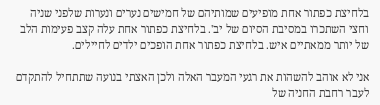בלחיצת כפתור אחת מופיעים שמותיהם של חמישים נערים ונערות שלפני שניה וחצי השתכרו במסיבת הסיום של יב'. בלחיצת כפתור אחת עלה קצב פעימות הלב של יותר ממאתיים איש. בלחיצת כפתור אחת הופכים ילדים לחיילים.

אני לא אוהב להשהות את רגעי המעבר האלה ולכן האצתי בנועה שתתחיל להתקדם לעבר רחבת החניה של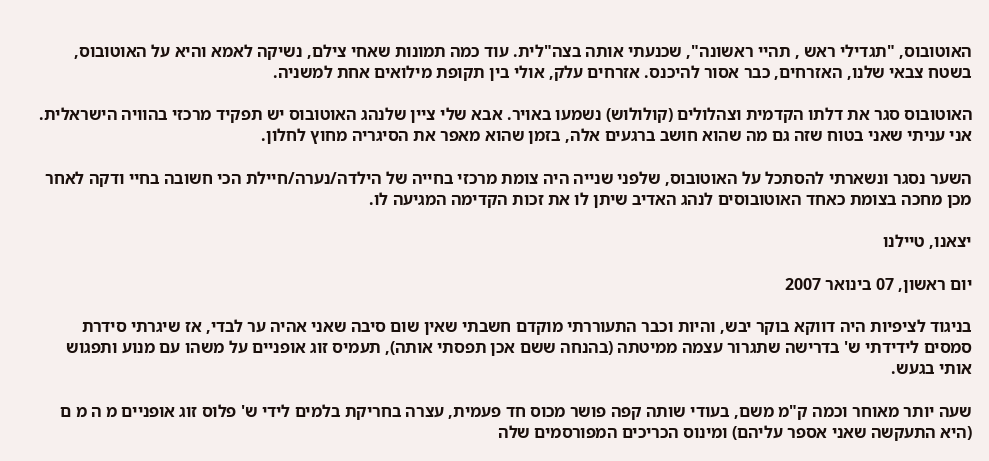האוטובוס, "תגדילי ראש , תהיי ראשונה", שכנעתי אותה בצה"לית. עוד כמה תמונות שאחי צילם, נשיקה לאמא והיא על האוטובוס, בשטח צבאי שלנו, האזרחים, כבר אסור להיכנס. אזרחים עלק, אולי בין תקופת מילואים אחת למשניה.

האוטובוס סגר את דלתו הקדמית וצהלולים (קולולוש) נשמעו באויר. אבא שלי ציין שלנהג האוטובוס יש תפקיד מרכזי בהוויה הישראלית. אני עניתי שאני בטוח שזה גם מה שהוא חושב ברגעים אלה, בזמן שהוא מאפר את הסיגריה מחוץ לחלון.

השער נסגר ונשארתי להסתכל על האוטובוס, שלפני שנייה היה צומת מרכזי בחייה של הילדה/נערה/חיילת הכי חשובה בחיי ודקה לאחר מכן מחכה בצומת כאחד האוטובוסים לנהג האדיב שיתן לו את זכות הקדימה המגיעה לו.

יצאנו, טיילנו

יום ראשון, 07 בינואר 2007

בניגוד לציפיות היה דווקא בוקר יבש, והיות וכבר התעוררתי מוקדם חשבתי שאין שום סיבה שאני אהיה ער לבדי, אז שיגרתי סידרת סמסים לידידתי ש' בדרישה שתגרור עצמה ממיטתה (בהנחה ששם אכן תפסתי אותה), תעמיס זוג אופניים על משהו עם מנוע ותפגוש אותי בגעש.

שעה יותר מאוחר וכמה ק"מ משם, בעודי שותה קפה פושר מכוס חד פעמית, עצרה בחריקת בלמים לידי ש' פלוס זוג אופניים מ ה מ ם (היא התעקשה שאני אספר עליהם) ומינוס הכריכים המפורסמים שלה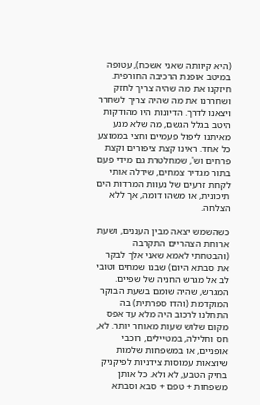(היא קיוותה שאני אשכח), עטופה במיטב אופנת הרכיבה החורפית. חיזקנו את מה שהיה צריך לחזק ושחררנו את מה שהיה צריך לשחרר ויצאנו לדרך. הדיונות היו מהודקות היטב בגלל הגשם, מה שלא מנע מאיתנו ליפול פעמיים וחצי בממוצע כל אחד. ראינו קצת ציפורים וקצת פרחים וש', שמחלטרת גם מידי פעם בתור מגדיר צמחים, שידלה אותי לקחת זרעים של נעוות המרדות הים תיכונית, או משהו דומה, אך ללא הצלחה.

כשהשמש יצאה מבין העננים, ושעת ארוחת הצהריים התקרבה (והבטחתי לאמא שאני אלך לבקר את סבתא היום) שבנו שמחים וטובי לב אל מגרש החניה של שפיים. המגרש, שהיה שומם בשעת הבוקר המוקדמת (והדו ספרתית) בה התחלנו לרכוב היה מלא עד אפס מקום שלוש שעות מאוחר יותר. לא, חס וחלילה, במטיילים, רוכבי אופניים, או במשפחות שלמות שיוצאות עמוסות צידניות לפיקניק בחיק הטבע, לא ולא. כל אותן משפחות + טפם + סבא וסבתא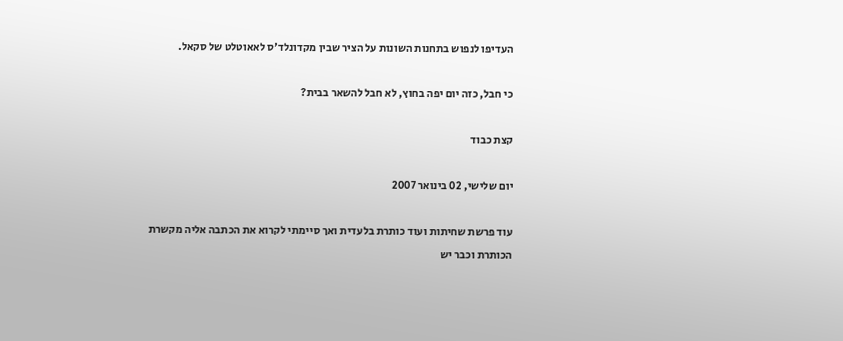העדיפו לנפוש בתחנות השונות על הציר שבין מקדונלד'ס לאאוטלט של סקאל.

כי חבל, כזה יום יפה בחוץ, לא חבל להשאר בבית?

קצת כבוד

יום שלישי, 02 בינואר 2007

עוד פרשת שחיתות ועוד כותרת בלעדית ואך סיימתי לקרוא את הכתבה אליה מקשרת הכותרת וכבר יש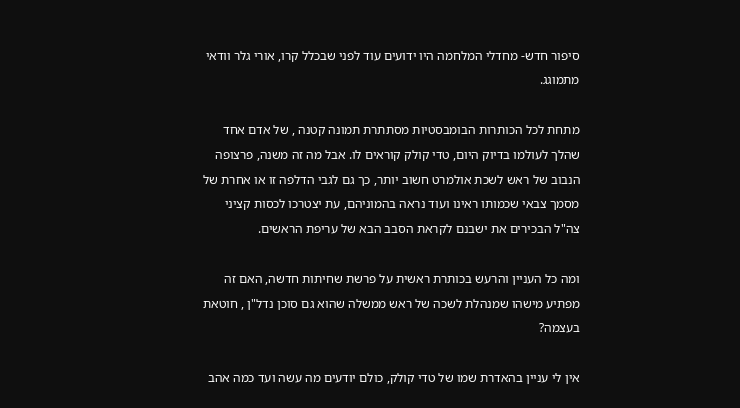סיפור חדש- מחדלי המלחמה היו ידועים עוד לפני שבכלל קרו, אורי גלר וודאי מתמוגג.

מתחת לכל הכותרות הבומבסטיות מסתתרת תמונה קטנה , של אדם אחד שהלך לעולמו בדיוק היום, טדי קולק קוראים לו. אבל מה זה משנה, פרצופה הנבוב של ראש לשכת אולמרט חשוב יותר, כך גם לגבי הדלפה זו או אחרת של מסמך צבאי שכמותו ראינו ועוד נראה בהמוניהם, עת יצטרכו לכסות קציני צה"ל הבכירים את ישבנם לקראת הסבב הבא של עריפת הראשים.

ומה כל העניין והרעש בכותרת ראשית על פרשת שחיתות חדשה, האם זה מפתיע מישהו שמנהלת לשכה של ראש ממשלה שהוא גם סוכן נדל"ן , חוטאת בעצמה?

אין לי עניין בהאדרת שמו של טדי קולק, כולם יודעים מה עשה ועד כמה אהב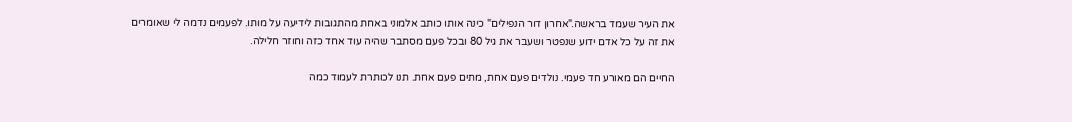את העיר שעמד בראשה."אחרון דור הנפילים" כינה אותו כותב אלמוני באחת מהתגובות לידיעה על מותו. לפעמים נדמה לי שאומרים את זה על כל אדם ידוע שנפטר ושעבר את גיל 80 ובכל פעם מסתבר שהיה עוד אחד כזה וחוזר חלילה.

החיים הם מאורע חד פעמי. נולדים פעם אחת, מתים פעם אחת. תנו לכותרת לעמוד כמה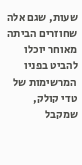שעות, שגם אלה שחוזרים הביתה מאוחר יוכלו להביט בפניו המרשימות של טדי קולק, שמקבל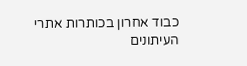כבוד אחרון בכותרות אתרי העיתונים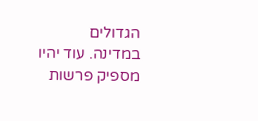הגדולים במדינה. עוד יהיו מספיק פרשות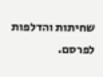שחיתות והדלפות לפרסם.